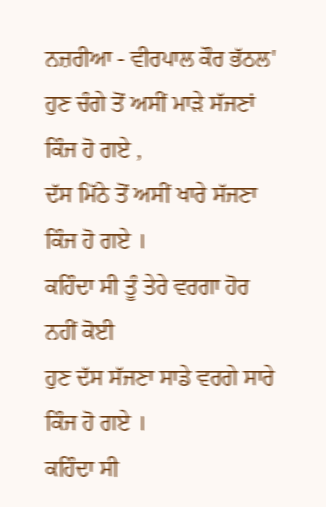ਨਜ਼ਰੀਆ - ਵੀਰਪਾਲ ਕੌਰ ਭੱਠਲ'
ਹੁਣ ਚੰਗੇ ਤੋਂ ਅਸੀਂ ਮਾੜੇ ਸੱਜਣਾਂ ਕਿੰਜ ਹੋ ਗਏ ,
ਦੱਸ ਮਿੱਠੇ ਤੋਂ ਅਸੀਂ ਖਾਰੇ ਸੱਜਣਾ ਕਿੰਜ ਹੋ ਗਏ ।
ਕਹਿੰਦਾ ਸੀ ਤੂੰ ਤੇਰੇ ਵਰਗਾ ਹੋਰ ਨਹੀਂ ਕੋਈ
ਹੁਣ ਦੱਸ ਸੱਜਣਾ ਸਾਡੇ ਵਰਗੇ ਸਾਰੇ ਕਿੰਜ ਹੋ ਗਏ ।
ਕਹਿੰਦਾ ਸੀ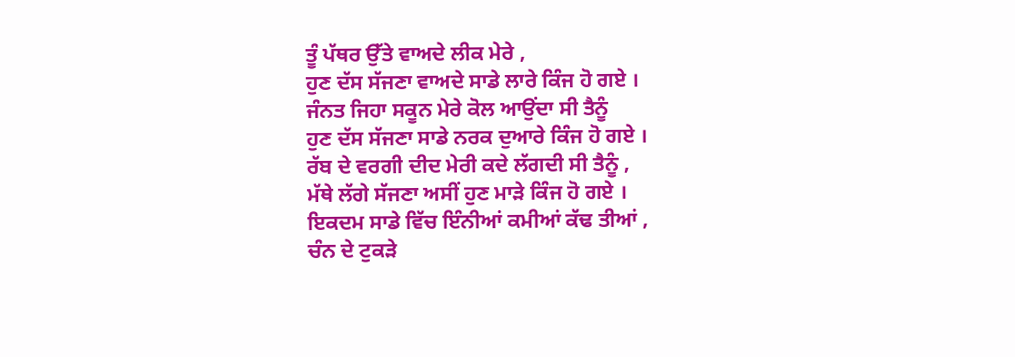ਤੂੰ ਪੱਥਰ ਉੱਤੇ ਵਾਅਦੇ ਲੀਕ ਮੇਰੇ ,
ਹੁਣ ਦੱਸ ਸੱਜਣਾ ਵਾਅਦੇ ਸਾਡੇ ਲਾਰੇ ਕਿੰਜ ਹੋ ਗਏ ।
ਜੰਨਤ ਜਿਹਾ ਸਕੂਨ ਮੇਰੇ ਕੋਲ ਆਉਂਦਾ ਸੀ ਤੈਨੂੰ
ਹੁਣ ਦੱਸ ਸੱਜਣਾ ਸਾਡੇ ਨਰਕ ਦੁਆਰੇ ਕਿੰਜ ਹੋ ਗਏ ।
ਰੱਬ ਦੇ ਵਰਗੀ ਦੀਦ ਮੇਰੀ ਕਦੇ ਲੱਗਦੀ ਸੀ ਤੈਨੂੰ ,
ਮੱਥੇ ਲੱਗੇ ਸੱਜਣਾ ਅਸੀਂ ਹੁਣ ਮਾੜੇ ਕਿੰਜ ਹੋ ਗਏ ।
ਇਕਦਮ ਸਾਡੇ ਵਿੱਚ ਇੰਨੀਆਂ ਕਮੀਆਂ ਕੱਢ ਤੀਆਂ ,
ਚੰਨ ਦੇ ਟੁਕੜੇ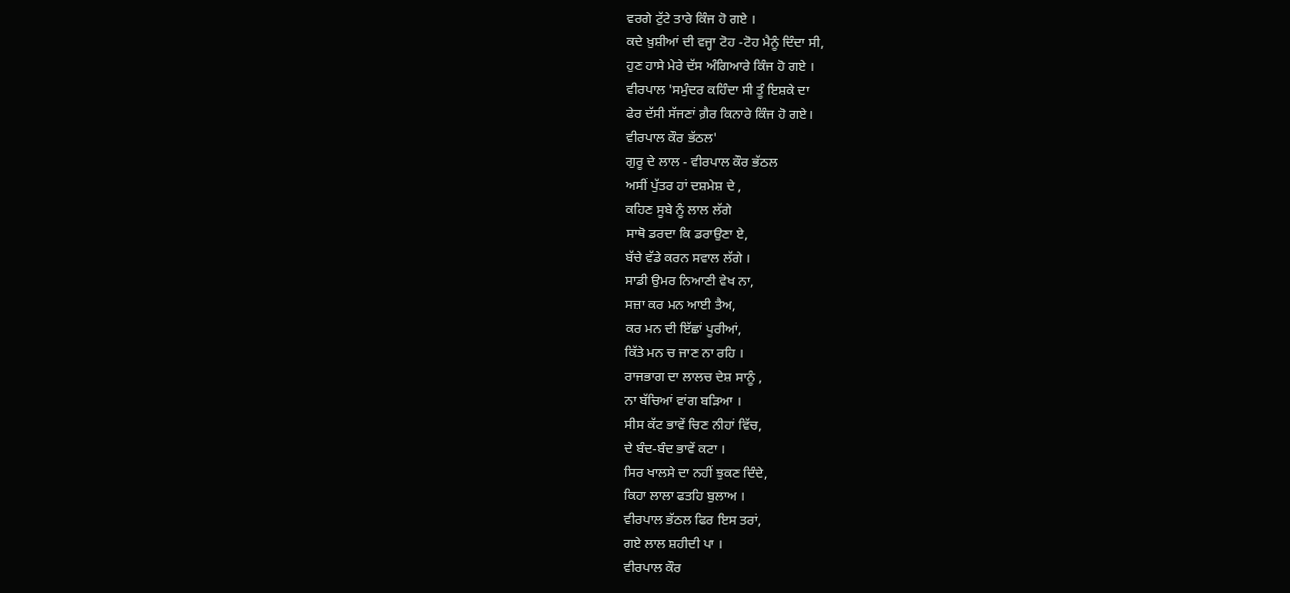ਵਰਗੇ ਟੁੱਟੇ ਤਾਰੇ ਕਿੰਜ ਹੋ ਗਏ ।
ਕਦੇ ਖ਼ੁਸ਼ੀਆਂ ਦੀ ਵਜ੍ਹਾ ਟੋਹ -ਟੋਹ ਮੈਨੂੰ ਦਿੰਦਾ ਸੀ,
ਹੁਣ ਹਾਸੇ ਮੇਰੇ ਦੱਸ ਅੰਗਿਆਰੇ ਕਿੰਜ ਹੋ ਗਏ ।
ਵੀਰਪਾਲ 'ਸਮੁੰਦਰ ਕਹਿੰਦਾ ਸੀ ਤੂੰ ਇਸ਼ਕੇ ਦਾ
ਫੇਰ ਦੱਸੀ ਸੱਜਣਾਂ ਗ਼ੈਰ ਕਿਨਾਰੇ ਕਿੰਜ ਹੋ ਗਏ।
ਵੀਰਪਾਲ ਕੌਰ ਭੱਠਲ'
ਗੁਰੂ ਦੇ ਲਾਲ - ਵੀਰਪਾਲ ਕੌਰ ਭੱਠਲ
ਅਸੀਂ ਪੁੱਤਰ ਹਾਂ ਦਸ਼ਮੇਸ਼ ਦੇ ,
ਕਹਿਣ ਸੂਬੇ ਨੂੰ ਲਾਲ ਲੱਗੇ
ਸਾਥੋ ਡਰਦਾ ਕਿ ਡਰਾਉਣਾ ਏ,
ਬੱਚੇ ਵੱਡੇ ਕਰਨ ਸਵਾਲ ਲੱਗੇ ।
ਸਾਡੀ ਉਮਰ ਨਿਆਣੀ ਵੇਖ ਨਾ,
ਸਜ਼ਾ ਕਰ ਮਨ ਆਈ ਤੈਅ,
ਕਰ ਮਨ ਦੀ ਇੱਛਾਂ ਪੂਰੀਆਂ,
ਕਿੱਤੇ ਮਨ ਚ ਜਾਣ ਨਾ ਰਹਿ ।
ਰਾਜਭਾਗ ਦਾ ਲਾਲਚ ਦੇਸ਼ ਸਾਨੂੰ ,
ਨਾ ਬੱਚਿਆਂ ਵਾਂਗ ਬੜਿਆ ।
ਸੀਸ ਕੱਟ ਭਾਵੇਂ ਚਿਣ ਨੀਹਾਂ ਵਿੱਚ,
ਦੇ ਬੰਦ-ਬੰਦ ਭਾਵੇਂ ਕਟਾ ।
ਸਿਰ ਖਾਲਸੇ ਦਾ ਨਹੀਂ ਝੁਕਣ ਦਿੰਦੇ,
ਕਿਹਾ ਲਾਲਾ ਫਤਹਿ ਬੁਲਾਅ ।
ਵੀਰਪਾਲ ਭੱਠਲ ਫਿਰ ਇਸ ਤਰਾਂ,
ਗਏ ਲਾਲ ਸ਼ਹੀਦੀ ਪਾ ।
ਵੀਰਪਾਲ ਕੌਰ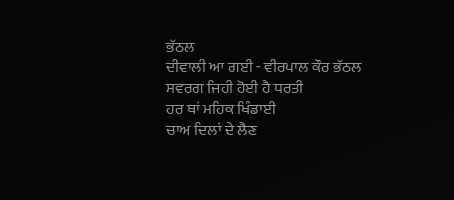ਭੱਠਲ
ਦੀਵਾਲੀ ਆ ਗਈ - ਵੀਰਪਾਲ ਕੌਰ ਭੱਠਲ
ਸਵਰਗ ਜਿਹੀ ਹੋਈ ਹੈ ਧਰਤੀ
ਹਰ ਥਾਂ ਮਹਿਕ ਖਿੰਡਾਈ
ਚਾਅ ਦਿਲਾਂ ਦੇ ਲੈਣ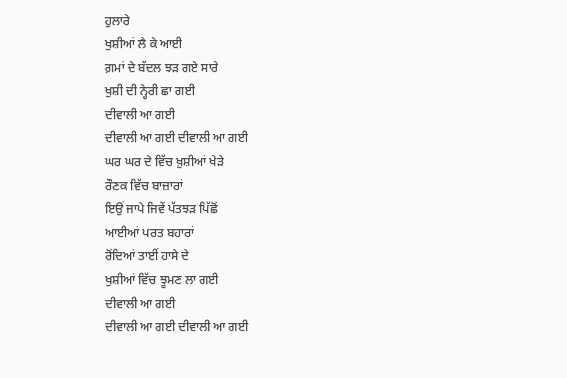ਹੁਲਾਰੇ
ਖੁਸ਼ੀਆਂ ਲੈ ਕੇ ਆਈ
ਗ਼ਮਾਂ ਦੇ ਬੱਦਲ ਝੜ ਗਏ ਸਾਰੇ
ਖੁਸ਼ੀ ਦੀ ਨ੍ਹੇਰੀ ਛਾ ਗਈ
ਦੀਵਾਲੀ ਆ ਗਈ
ਦੀਵਾਲੀ ਆ ਗਈ ਦੀਵਾਲੀ ਆ ਗਈ
ਘਰ ਘਰ ਦੇ ਵਿੱਚ ਖ਼ੁਸ਼ੀਆਂ ਖੇੜੇ
ਰੌਣਕ ਵਿੱਚ ਬਾਜ਼ਾਰਾਂ
ਇਉਂ ਜਾਪੇ ਜਿਵੇਂ ਪੱਤਝੜ ਪਿੱਛੋਂ
ਆਈਆਂ ਪਰਤ ਬਹਾਰਾਂ
ਰੋਂਦਿਆਂ ਤਾਈਂ ਹਾਸੇ ਦੇ
ਖੁਸ਼ੀਆਂ ਵਿੱਚ ਝੂਮਣ ਲਾ ਗਈ
ਦੀਵਾਲੀ ਆ ਗਈ
ਦੀਵਾਲੀ ਆ ਗਈ ਦੀਵਾਲੀ ਆ ਗਈ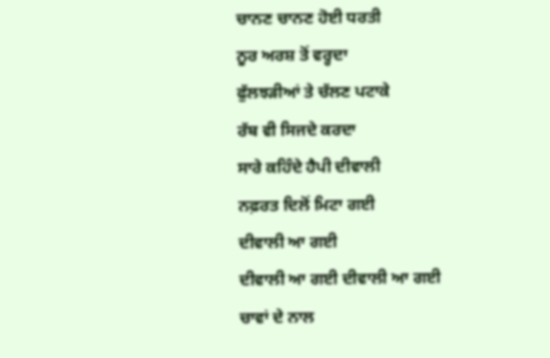ਚਾਨਣ ਚਾਨਣ ਹੋਈ ਧਰਤੀ
ਨੂਰ ਅਰਸ਼ ਤੋਂ ਵਰ੍ਹਦਾ
ਫੁੱਲਝੜੀਆਂ ਤੇ ਚੱਲਣ ਪਟਾਕੇ
ਰੱਬ ਵੀ ਸਿਜਦੇ ਕਰਦਾ
ਸਾਰੇ ਕਹਿੰਦੇ ਹੈਪੀ ਦੀਵਾਲੀ
ਨਫ਼ਰਤ ਦਿਲੋਂ ਮਿਟਾ ਗਈ
ਦੀਵਾਲੀ ਆ ਗਈ
ਦੀਵਾਲੀ ਆ ਗਈ ਦੀਵਾਲੀ ਆ ਗਈ
ਚਾਵਾਂ ਦੇ ਨਾਲ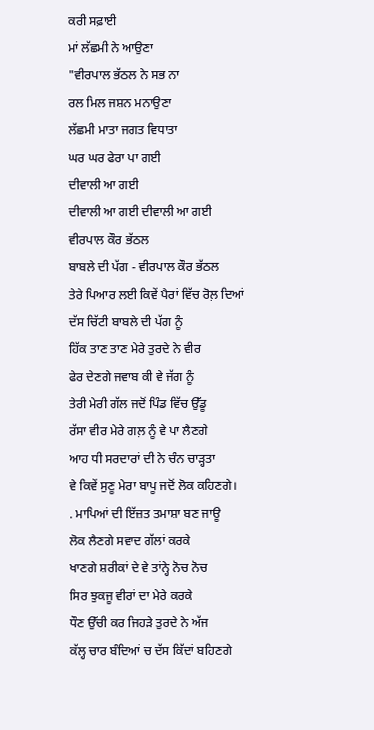ਕਰੀ ਸਫ਼ਾਈ
ਮਾਂ ਲੱਛਮੀ ਨੇ ਆਉਣਾ
"ਵੀਰਪਾਲ ਭੱਠਲ ਨੇ ਸਭ ਨਾ
ਰਲ ਮਿਲ ਜਸ਼ਨ ਮਨਾਉਣਾ
ਲੱਛਮੀ ਮਾਤਾ ਜਗਤ ਵਿਧਾਤਾ
ਘਰ ਘਰ ਫੇਰਾ ਪਾ ਗਈ
ਦੀਵਾਲੀ ਆ ਗਈ
ਦੀਵਾਲੀ ਆ ਗਈ ਦੀਵਾਲੀ ਆ ਗਈ
ਵੀਰਪਾਲ ਕੌਰ ਭੱਠਲ
ਬਾਬਲੇ ਦੀ ਪੱਗ - ਵੀਰਪਾਲ ਕੌਰ ਭੱਠਲ
ਤੇਰੇ ਪਿਆਰ ਲਈ ਕਿਵੇਂ ਪੈਰਾਂ ਵਿੱਚ ਰੋਲ਼ ਦਿਆਂ
ਦੱਸ ਚਿੱਟੀ ਬਾਬਲੇ ਦੀ ਪੱਗ ਨੂੰ
ਹਿੱਕ ਤਾਣ ਤਾਣ ਮੇਰੇ ਤੁਰਦੇ ਨੇ ਵੀਰ
ਫੇਰ ਦੇਣਗੇ ਜਵਾਬ ਕੀ ਵੇ ਜੱਗ ਨੂੰ
ਤੇਰੀ ਮੇਰੀ ਗੱਲ ਜਦੋਂ ਪਿੰਡ ਵਿੱਚ ਉੱਡੂ
ਰੱਸਾ ਵੀਰ ਮੇਰੇ ਗਲ਼ ਨੂੰ ਵੇ ਪਾ ਲੈਣਗੇ
ਆਹ ਧੀ ਸਰਦਾਰਾਂ ਦੀ ਨੇ ਚੰਨ ਚਾੜ੍ਹਤਾ
ਵੇ ਕਿਵੇਂ ਸੁਣੂ ਮੇਰਾ ਬਾਪੂ ਜਦੋਂ ਲੋਕ ਕਹਿਣਗੇ।
. ਮਾਪਿਆਂ ਦੀ ਇੱਜ਼ਤ ਤਮਾਸ਼ਾ ਬਣ ਜਾਊ
ਲੋਕ ਲੈਣਗੇ ਸਵਾਦ ਗੱਲਾਂ ਕਰਕੇ
ਖਾਣਗੇ ਸ਼ਰੀਕਾਂ ਦੇ ਵੇ ਤਾਂਨ੍ਹੇ ਨੋਚ ਨੋਚ
ਸਿਰ ਝੁਕਜੂ ਵੀਰਾਂ ਦਾ ਮੇਰੇ ਕਰਕੇ
ਧੌਣ ਉੱਚੀ ਕਰ ਜਿਹੜੇ ਤੁਰਦੇ ਨੇ ਅੱਜ
ਕੱਲ੍ਹ ਚਾਰ ਬੰਦਿਆਂ ਚ ਦੱਸ ਕਿੱਦਾਂ ਬਹਿਣਗੇ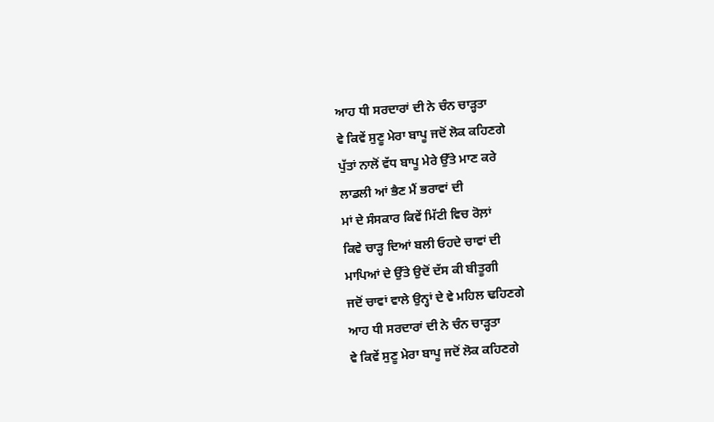ਆਹ ਧੀ ਸਰਦਾਰਾਂ ਦੀ ਨੇ ਚੰਨ ਚਾੜ੍ਹਤਾ
ਵੇ ਕਿਵੇਂ ਸੁਣੂ ਮੇਰਾ ਬਾਪੂ ਜਦੋਂ ਲੋਕ ਕਹਿਣਗੇ
ਪੁੱਤਾਂ ਨਾਲੋਂ ਵੱਧ ਬਾਪੂ ਮੇਰੇ ਉੱਤੇ ਮਾਣ ਕਰੇ
ਲਾਡਲੀ ਆਂ ਭੈਣ ਮੈਂ ਭਰਾਵਾਂ ਦੀ
ਮਾਂ ਦੇ ਸੰਸਕਾਰ ਕਿਵੇਂ ਮਿੱਟੀ ਵਿਚ ਰੋਲ਼ਾਂ
ਕਿਵੇ ਚਾੜ੍ਹ ਦਿਆਂ ਬਲੀ ਓਹਦੇ ਚਾਵਾਂ ਦੀ
ਮਾਪਿਆਂ ਦੇ ਉੱਤੇ ਉਦੋਂ ਦੱਸ ਕੀ ਬੀਤੂਗੀ
ਜਦੋਂ ਚਾਵਾਂ ਵਾਲੇ ਉਨ੍ਹਾਂ ਦੇ ਵੇ ਮਹਿਲ ਢਹਿਣਗੇ
ਆਹ ਧੀ ਸਰਦਾਰਾਂ ਦੀ ਨੇ ਚੰਨ ਚਾੜ੍ਹਤਾ
ਵੇ ਕਿਵੇਂ ਸੁਣੂ ਮੇਰਾ ਬਾਪੂ ਜਦੋਂ ਲੋਕ ਕਹਿਣਗੇ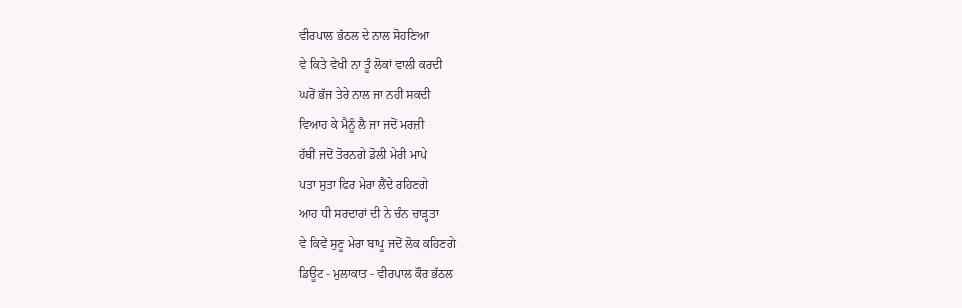ਵੀਰਪਾਲ ਭੱਠਲ ਦੇ ਨਾਲ ਸੋਹਣਿਆ
ਵੇ ਕਿਤੇ ਵੇਖੀ ਨਾ ਤੂੰ ਲੋਕਾਂ ਵਾਲੀ ਕਰਦੀ
ਘਰੋਂ ਭੱਜ ਤੇਰੇ ਨਾਲ ਜਾ ਨਹੀਂ ਸਕਦੀ
ਵਿਆਹ ਕੇ ਮੈਨੂੰ ਲੈ ਜਾ ਜਦੋਂ ਮਰਜ਼ੀ
ਹੱਥੀਂ ਜਦੋਂ ਤੋਰਨਗੇ ਡੋਲੀ ਮੇਰੀ ਮਾਪੇ
ਪਤਾ ਸੁਤਾ ਫਿਰ ਮੇਰਾ ਲੈਂਦੇ ਰਹਿਣਗੇ
ਆਹ ਧੀ ਸਰਦਾਰਾਂ ਦੀ ਨੇ ਚੰਨ ਚਾੜ੍ਹਤਾ
ਵੇ ਕਿਵੇਂ ਸੁਣੂ ਮੇਰਾ ਬਾਪੂ ਜਦੋਂ ਲੋਕ ਕਹਿਣਗੇ
ਡਿਊਟ - ਮੁਲਾਕਾਤ - ਵੀਰਪਾਲ ਕੌਰ ਭੱਠਲ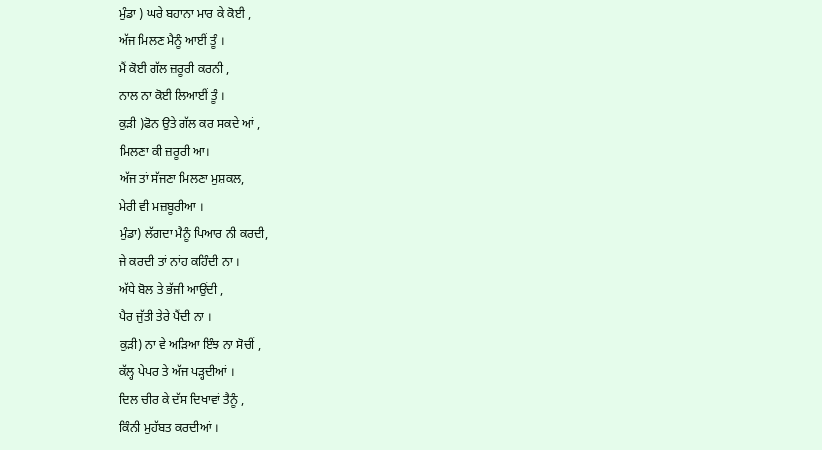ਮੁੰਡਾ ) ਘਰੇ ਬਹਾਨਾ ਮਾਰ ਕੇ ਕੋਈ ,
ਅੱਜ ਮਿਲਣ ਮੈਨੂੰ ਆਈਂ ਤੂੰ ।
ਮੈਂ ਕੋਈ ਗੱਲ ਜ਼ਰੂਰੀ ਕਰਨੀ ,
ਨਾਲ ਨਾ ਕੋਈ ਲਿਆਈਂ ਤੂੰ ।
ਕੁੜੀ )ਫੋਨ ਉਤੇ ਗੱਲ ਕਰ ਸਕਦੇ ਆਂ ,
ਮਿਲਣਾ ਕੀ ਜ਼ਰੂਰੀ ਆ।
ਅੱਜ ਤਾਂ ਸੱਜਣਾ ਮਿਲਣਾ ਮੁਸ਼ਕਲ,
ਮੇਰੀ ਵੀ ਮਜ਼ਬੂਰੀਆ ।
ਮੁੰਡਾ) ਲੱਗਦਾ ਮੈਨੂੰ ਪਿਆਰ ਨੀ ਕਰਦੀ,
ਜੇ ਕਰਦੀ ਤਾਂ ਨਾਂਹ ਕਹਿੰਦੀ ਨਾ ।
ਅੱਧੇ ਬੋਲ ਤੇ ਭੱਜੀ ਆਉਂਦੀ ,
ਪੈਰ ਜੁੱਤੀ ਤੇਰੇ ਪੈਂਦੀ ਨਾ ।
ਕੁੜੀ) ਨਾ ਵੇ ਅੜਿਆ ਇੰਝ ਨਾ ਸੋਚੀਂ ,
ਕੱਲ੍ਹ ਪੇਪਰ ਤੇ ਅੱਜ ਪੜ੍ਹਦੀਆਂ ।
ਦਿਲ ਚੀਰ ਕੇ ਦੱਸ ਦਿਖਾਵਾਂ ਤੈਨੂੰ ,
ਕਿੰਨੀ ਮੁਹੱਬਤ ਕਰਦੀਆਂ ।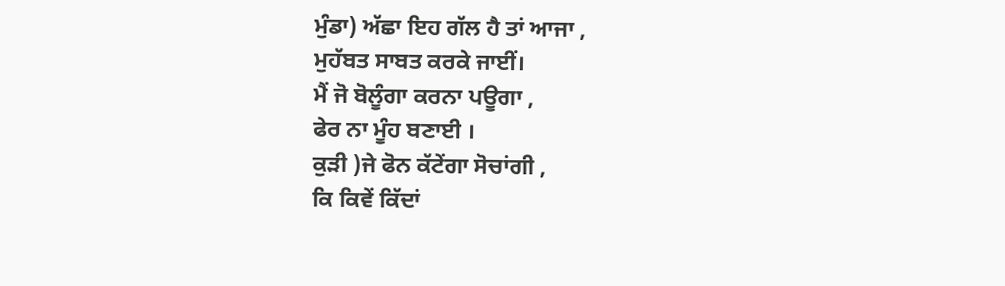ਮੁੰਡਾ) ਅੱਛਾ ਇਹ ਗੱਲ ਹੈ ਤਾਂ ਆਜਾ ,
ਮੁਹੱਬਤ ਸਾਬਤ ਕਰਕੇ ਜਾਈਂ।
ਮੈਂ ਜੋ ਬੋਲੂੰਗਾ ਕਰਨਾ ਪਊਗਾ ,
ਫੇਰ ਨਾ ਮੂੰਹ ਬਣਾਈ ।
ਕੁੜੀ )ਜੇ ਫੋਨ ਕੱਟੇਂਗਾ ਸੋਚਾਂਗੀ ,
ਕਿ ਕਿਵੇਂ ਕਿੱਦਾਂ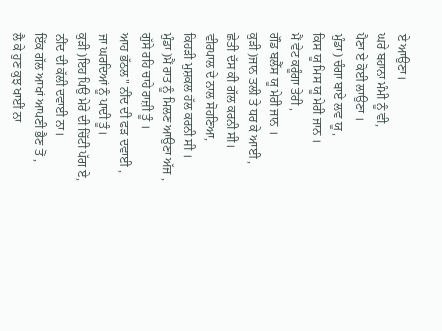ਏ ਆਉਣਾ।
ਘਰੇ ਬਹਾਨਾ ਮੰਮੀ ਨੂੰ ਵੀ,
ਪੈਣਾ ਏ ਕੋਈ ਲਾਉਣਾ ।
ਮੁੰਡਾ) ਚੰਗਾ ਬਾਏ ਲਵ ਯੂ ,
ਕਿਸ ਯੂ ਮਿਸ ਯੂ ਮੇਰੀ ਜਾਨ ।
ਮੈਂ ਵੇਟ ਕਰੂੰਗਾ ਤੇਰੀ ,
ਗੌਡ ਬਲੈੱਸ ਯੂ ਮੇਰੀ ਜਾਨ ।
ਕੁੜੀ )ਜਾਨ ਤਲੀ ਤੇ ਧਰ ਕੇ ਆਈ ,
ਛੇਤੀ ਦੱਸ ਕੀ ਗੱਲ ਕਰਨੀ ਸੀ।
ਵੀਰਪਾਲ ਦੇ ਨਾਲ ਸੋਹਣਿਆ,
ਕਿਹੜੀ ਮੁਸ਼ਕਲ ਹੱਲ ਕਰਨੀ ਸੀ ।
ਮੁੰਡਾ )ਮੈਂ ਰਾਤ ਨੂੰ ਮਿਲਣ ਆਉਣਾ ਅੱਜ ,
ਗੁੱਸੇ ਰਹਿ ਚਾਹੇ ਰਾਜ਼ੀ ਤੂੰ ।
ਆਹ ਭੱਠਲ" ਨੀਂਦ ਦੀ ਫੜ ਦਵਾਈ ,
ਜਾ ਘਰਦਿਆਂ ਨੂੰ ਪਾਦੀ ਤੂੰ।
ਕੁੜੀ )ਇਹ ਪਿਉ ਮੇਰੇ ਦੀ ਚਿੱਟੀ ਪੱਗ ਏ,
ਨੀਂਦ ਦੀ ਕੱਲੀ ਦਵਾਈ ਨਾ।
ਇੱਕ ਗੱਲ ਆਖਾਂ ਆਪਣੀ ਭੈਣ ਤੋਂ ,
ਲੈ ਕੇ ਹੁਣ ਕੁਝ ਖਾਈਂ ਨਾ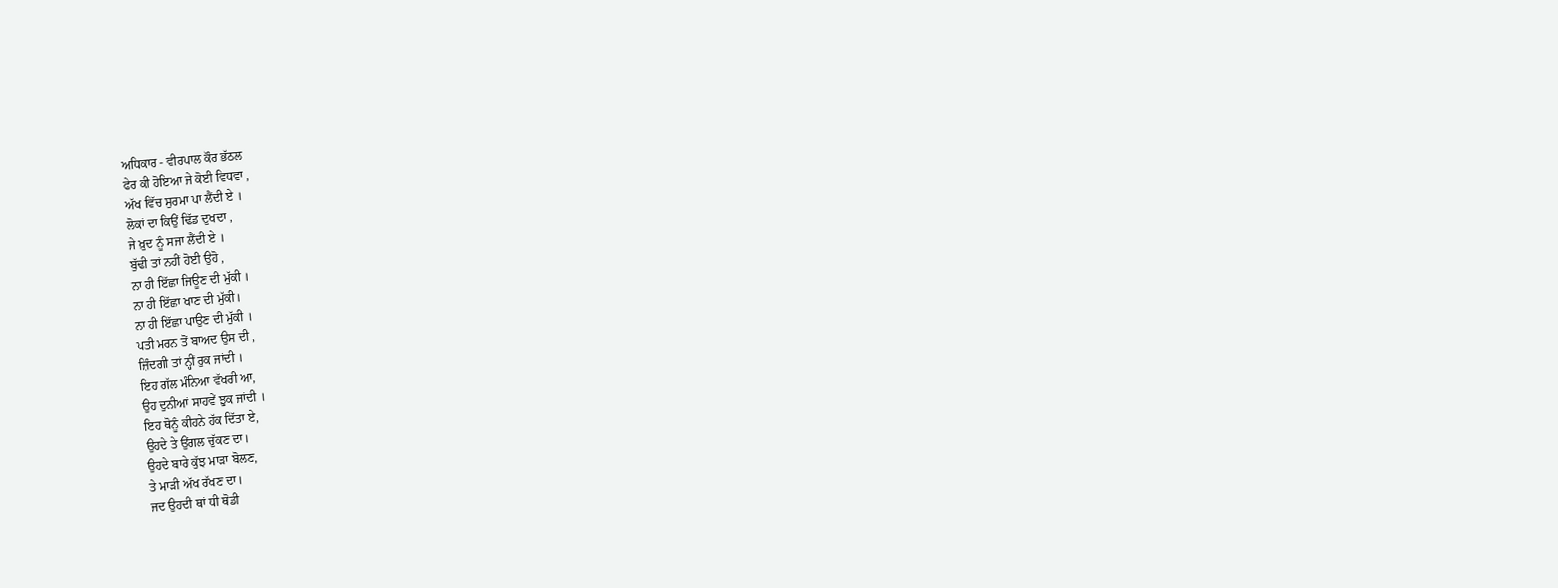ਅਧਿਕਾਰ - ਵੀਰਪਾਲ ਕੌਰ ਭੱਠਲ
ਫੇਰ ਕੀ ਹੋਇਆ ਜੇ ਕੋਈ ਵਿਧਵਾ ,
ਅੱਖ ਵਿੱਚ ਸੁਰਮਾ ਪਾ ਲੈਂਦੀ ਏ ।
ਲੋਕਾਂ ਦਾ ਕਿਉਂ ਢਿੱਡ ਦੁਖਦਾ ,
ਜੇ ਖ਼ੁਦ ਨੂੰ ਸਜਾ ਲੈਂਦੀ ਏ ।
ਬੁੱਢੀ ਤਾਂ ਨਹੀਂ ਹੋਈ ਉਹੋ ,
ਨਾ ਹੀ ਇੱਛਾ ਜਿਊਣ ਦੀ ਮੁੱਕੀ ।
ਨਾ ਹੀ ਇੱਛਾ ਖਾਣ ਦੀ ਮੁੱਕੀ।
ਨਾ ਹੀ ਇੱਛਾ ਪਾਉਣ ਦੀ ਮੁੱਕੀ ।
ਪਤੀ ਮਰਨ ਤੋਂ ਬਾਅਦ ਉਸ ਦੀ ,
ਜ਼ਿੰਦਗੀ ਤਾਂ ਨ੍ਹੀਂ ਰੁਕ ਜਾਂਦੀ ।
ਇਹ ਗੱਲ ਮੰਨਿਆ ਵੱਖਰੀ ਆ,
ਉਹ ਦੁਨੀਆਂ ਸਾਹਵੇਂ ਝੁਕ ਜਾਂਦੀ ।
ਇਹ ਥੋਨੂੰ ਕੀਹਨੇ ਹੱਕ ਦਿੱਤਾ ਏ,
ਉਹਦੇ ਤੇ ਉਂਗਲ ਚੁੱਕਣ ਦਾ।
ਉਹਦੇ ਬਾਰੇ ਕੁੱਝ ਮਾੜਾ ਬੋਲਣ,
ਤੇ ਮਾੜੀ ਅੱਖ ਰੱਖਣ ਦਾ।
ਜਦ ਉਹਦੀ ਥਾਂ ਧੀ ਥੋਡੀ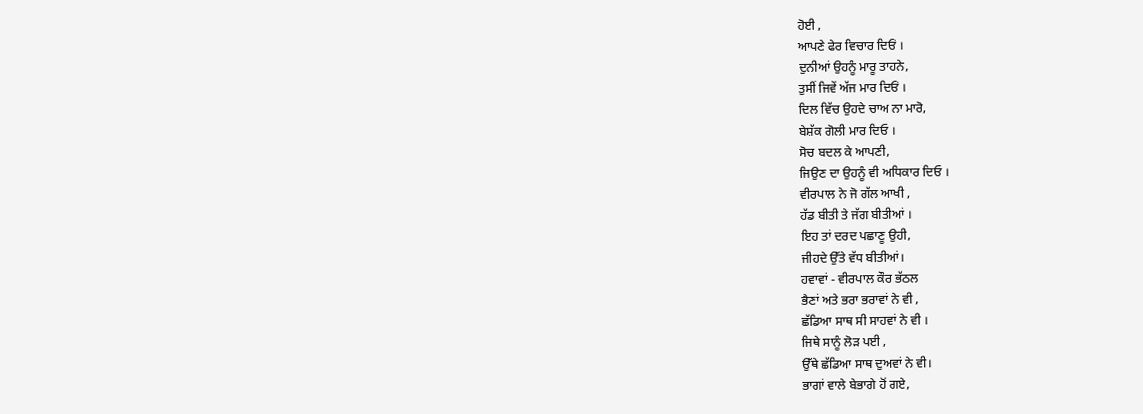ਹੋਈ ,
ਆਪਣੇ ਫੇਰ ਵਿਚਾਰ ਦਿਓਂ ।
ਦੁਨੀਆਂ ਉਹਨੂੰ ਮਾਰੂ ਤਾਹਨੇ,
ਤੁਸੀਂ ਜਿਵੇਂ ਅੱਜ ਮਾਰ ਦਿਓਂ ।
ਦਿਲ ਵਿੱਚ ਉਹਦੇ ਚਾਅ ਨਾ ਮਾਰੋ,
ਬੇਸ਼ੱਕ ਗੋਲੀ ਮਾਰ ਦਿਓ ।
ਸੋਚ ਬਦਲ ਕੇ ਆਪਣੀ,
ਜਿਉਣ ਦਾ ਉਹਨੂੰ ਵੀ ਅਧਿਕਾਰ ਦਿਓ ।
ਵੀਰਪਾਲ ਨੇ ਜੋ ਗੱਲ ਆਖੀ ,
ਹੱਡ ਬੀਤੀ ਤੇ ਜੱਗ ਬੀਤੀਆਂ ।
ਇਹ ਤਾਂ ਦਰਦ ਪਛਾਣੂ ਉਹੀ,
ਜੀਹਦੇ ਉੱਤੇ ਵੱਧ ਬੀਤੀਆਂ।
ਹਵਾਵਾਂ - ਵੀਰਪਾਲ ਕੌਰ ਭੱਠਲ
ਭੈਣਾਂ ਅਤੇ ਭਰਾ ਭਰਾਵਾਂ ਨੇ ਵੀ ,
ਛੱਡਿਆ ਸਾਥ ਸੀ ਸਾਹਵਾਂ ਨੇ ਵੀ ।
ਜਿਥੇ ਸਾਨੂੰ ਲੋੜ ਪਈ ,
ਉੱਥੇ ਛੱਡਿਆ ਸਾਥ ਦੁਅਵਾਂ ਨੇ ਵੀ।
ਭਾਗਾਂ ਵਾਲੇ ਬੇਭਾਗੇ ਹੋਂ ਗਏ,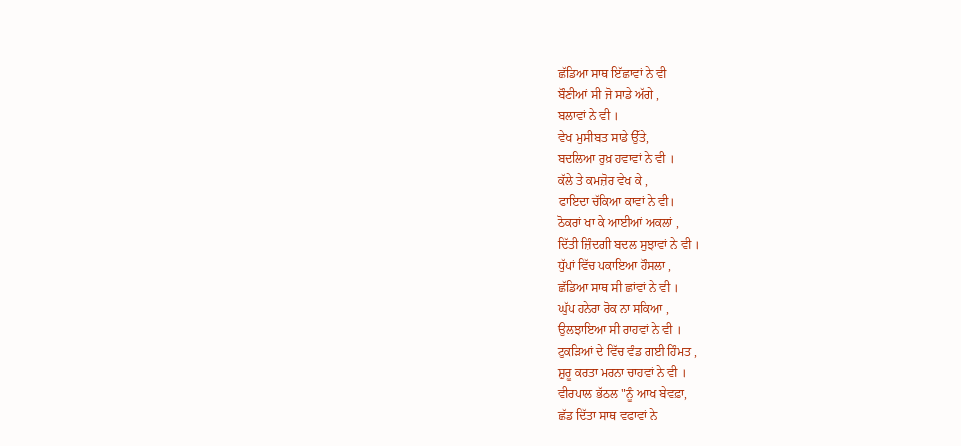ਛੱਡਿਆ ਸਾਥ ਇੱਛਾਵਾਂ ਨੇ ਵੀ
ਬੌਣੀਆਂ ਸੀ ਜੋ ਸਾਡੇ ਅੱਗੇ ,
ਬਲਾਵਾਂ ਨੇ ਵੀ ।
ਵੇਖ ਮੁਸੀਬਤ ਸਾਡੇ ਉੱਤੇ,
ਬਦਲਿਆ ਰੁਖ਼ ਹਵਾਵਾਂ ਨੇ ਵੀ ।
ਕੱਲੇ ਤੇ ਕਮਜ਼ੋਰ ਵੇਖ ਕੇ ,
ਫਾਇਦਾ ਚੱਕਿਆ ਕਾਵਾਂ ਨੇ ਵੀ।
ਠੋਕਰਾਂ ਖਾ ਕੇ ਆਈਆਂ ਅਕਲਾਂ ,
ਦਿੱਤੀ ਜ਼ਿੰਦਗੀ ਬਦਲ ਸੁਝਾਵਾਂ ਨੇ ਵੀ ।
ਧੁੱਪਾਂ ਵਿੱਚ ਪਕਾਇਆ ਹੌਸਲਾ ,
ਛੱਡਿਆ ਸਾਥ ਸੀ ਛਾਂਵਾਂ ਨੇ ਵੀ ।
ਘੁੱਪ ਹਨੇਰਾ ਰੋਕ ਨਾ ਸਕਿਆ ,
ਉਲਝਾਇਆ ਸੀ ਰਾਹਵਾਂ ਨੇ ਵੀ ।
ਟੁਕੜਿਆਂ ਦੇ ਵਿੱਚ ਵੰਡ ਗਈ ਹਿੰਮਤ ,
ਸ਼ੁਰੂ ਕਰਤਾ ਮਰਨਾ ਚਾਹਵਾਂ ਨੇ ਵੀ ।
ਵੀਰਪਾਲ ਭੱਠਲ "ਨੂੰ ਆਖ ਬੇਵਫ਼ਾ,
ਛੱਡ ਦਿੱਤਾ ਸਾਥ ਵਫਾਵਾਂ ਨੇ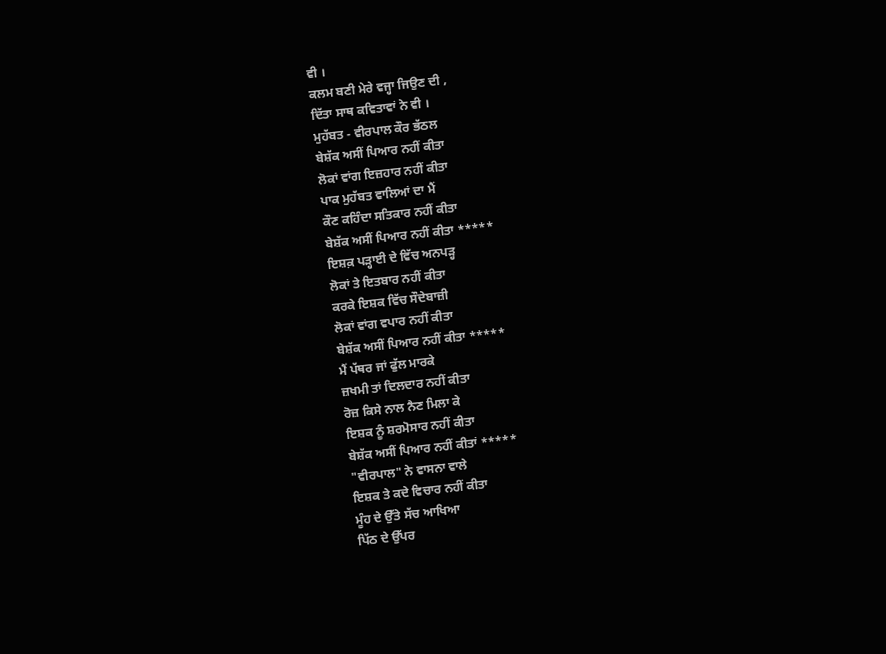ਵੀ ।
ਕਲਮ ਬਣੀ ਮੇਰੇ ਵਜ੍ਹਾ ਜਿਉਣ ਦੀ ,
ਦਿੱਤਾ ਸਾਥ ਕਵਿਤਾਵਾਂ ਨੇ ਵੀ ।
ਮੁਹੱਬਤ - ਵੀਰਪਾਲ ਕੌਰ ਭੱਠਲ
ਬੇਸ਼ੱਕ ਅਸੀਂ ਪਿਆਰ ਨਹੀਂ ਕੀਤਾ
ਲੋਕਾਂ ਵਾਂਗ ਇਜ਼ਹਾਰ ਨਹੀਂ ਕੀਤਾ
ਪਾਕ ਮੁਹੱਬਤ ਵਾਲਿਆਂ ਦਾ ਮੈਂ
ਕੌਣ ਕਹਿੰਦਾ ਸਤਿਕਾਰ ਨਹੀਂ ਕੀਤਾ
ਬੇਸ਼ੱਕ ਅਸੀਂ ਪਿਆਰ ਨਹੀਂ ਕੀਤਾ *****
ਇਸ਼ਕ਼ ਪੜ੍ਹਾਈ ਦੇ ਵਿੱਚ ਅਨਪੜ੍ਹ
ਲੋਕਾਂ ਤੇ ਇਤਬਾਰ ਨਹੀਂ ਕੀਤਾ
ਕਰਕੇ ਇਸ਼ਕ ਵਿੱਚ ਸੌਦੇਬਾਜ਼ੀ
ਲੋਕਾਂ ਵਾਂਗ ਵਪਾਰ ਨਹੀਂ ਕੀਤਾ
ਬੇਸ਼ੱਕ ਅਸੀਂ ਪਿਆਰ ਨਹੀਂ ਕੀਤਾ *****
ਮੈਂ ਪੱਥਰ ਜਾਂ ਫੁੱਲ ਮਾਰਕੇ
ਜ਼ਖਮੀ ਤਾਂ ਦਿਲਦਾਰ ਨਹੀਂ ਕੀਤਾ
ਰੋਜ਼ ਕਿਸੇ ਨਾਲ ਨੈਣ ਮਿਲਾ ਕੇ
ਇਸ਼ਕ ਨੂੰ ਸ਼ਰਮੋਸਾਰ ਨਹੀਂ ਕੀਤਾ
ਬੇਸ਼ੱਕ ਅਸੀਂ ਪਿਆਰ ਨਹੀਂ ਕੀਤਾਂ *****
"ਵੀਰਪਾਲ" ਨੇ ਵਾਸਨਾ ਵਾਲੇ
ਇਸ਼ਕ ਤੇ ਕਦੇ ਵਿਚਾਰ ਨਹੀਂ ਕੀਤਾ
ਮੂੰਹ ਦੇ ਉੱਤੇ ਸੱਚ ਆਖਿਆ
ਪਿੱਠ ਦੇ ਉੱਪਰ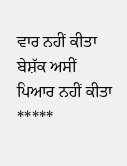ਵਾਰ ਨਹੀਂ ਕੀਤਾ
ਬੇਸ਼ੱਕ ਅਸੀਂ ਪਿਆਰ ਨਹੀਂ ਕੀਤਾ *****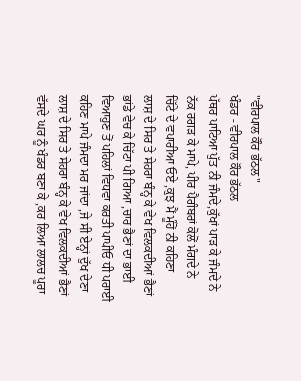"ਵੀਰਪਾਲ ਕੌਰ ਭੱਠਲ"
ਖੰਡਰ - ਵੀਰਪਾਲ ਕੌਰ ਭੱਠਲ
ਪੱਥਰ ਪਾਟਿਆ ਪੁੱਤ ਨੀ ਜੰਮਦੇ,ਕੁੱਖਾਂ ਪਾੜ ਕੇ ਜੰਮਦੇ ਨੇ
ਨੱਕ ਰਗੜ ਕੇ ਮਾਪੇ, ਪੀਰ ਪੈਗੰਬਰਾਂ ਕੋਲੋਂ ਮੰਗਦੇ ਨੇ
ਚਿੱਟੇ ਦੇ ਵਪਾਰੀਆ ਓਏ ,ਕੁਝ ਮੈਂ ਮੂੰਹੋਂ ਨੀ ਕਹਿਣਾ
ਲਾਸ਼ ਦੇ ਸਿਰ ਤੇ ਸੇਹਰਾ ਬੰਨ੍ਹ ਕੇ ਵੇਖ ਵਿਲਕਦੀਆਂ ਭੈਣਾਂ
ਭਾਂਡੇ ਵੇਚ ਕੇ ਚਿੱਟਾ ਪੀ ਗਿਆ ,ਚਾਰ ਭੈਣਾਂ ਦਾ ਭਾਈ
ਵਿਆਹੁਣ ਤੋਂ ਪਹਿਲਾਂ ਵਿਧਵਾ ਕਰਤੀ ਪਾਪੀਓ ਧੀ ਪਰਾਈ
ਕਹਿਣ ਮਾਪੇ ਜੰਮਦਾ ਮਰ ਜਾਂਦਾ ,ਜੇ ਸੀ ਏਨ੍ਹਾਂ ਦੁੱਖ ਦੇਣਾ
ਲਾਸ਼ ਦੇ ਸਿਰ ਤੇ ਸੇਹਰਾ ਬੰਨ੍ਹ ਕੇ ਵੇਖ ਵਿਲਕਦੀਆਂ ਭੈਣਾਂ
ਵੱਸਦੇ ਘਰ ਨੂੰ ਖੰਡਰ ਬਣਾ ਕੇ ,ਕਰ ਲਿਆ ਲਾਲਚ ਪੂਰਾ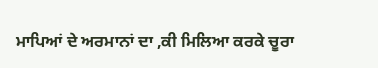ਮਾਪਿਆਂ ਦੇ ਅਰਮਾਨਾਂ ਦਾ ,ਕੀ ਮਿਲਿਆ ਕਰਕੇ ਚੂਰਾ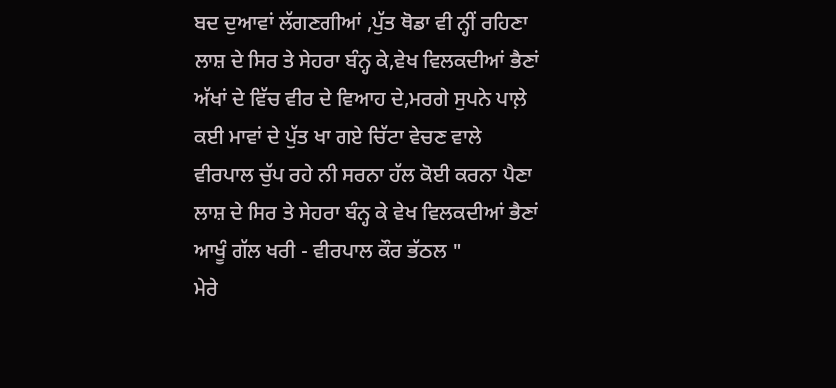ਬਦ ਦੁਆਵਾਂ ਲੱਗਣਗੀਆਂ ,ਪੁੱਤ ਥੋਡਾ ਵੀ ਨ੍ਹੀਂ ਰਹਿਣਾ
ਲਾਸ਼ ਦੇ ਸਿਰ ਤੇ ਸੇਹਰਾ ਬੰਨ੍ਹ ਕੇ,ਵੇਖ ਵਿਲਕਦੀਆਂ ਭੈਣਾਂ
ਅੱਖਾਂ ਦੇ ਵਿੱਚ ਵੀਰ ਦੇ ਵਿਆਹ ਦੇ,ਮਰਗੇ ਸੁਪਨੇ ਪਾਲ਼ੇ
ਕਈ ਮਾਵਾਂ ਦੇ ਪੁੱਤ ਖਾ ਗਏ ਚਿੱਟਾ ਵੇਚਣ ਵਾਲੇ
ਵੀਰਪਾਲ ਚੁੱਪ ਰਹੇ ਨੀ ਸਰਨਾ ਹੱਲ ਕੋਈ ਕਰਨਾ ਪੈਣਾ
ਲਾਸ਼ ਦੇ ਸਿਰ ਤੇ ਸੇਹਰਾ ਬੰਨ੍ਹ ਕੇ ਵੇਖ ਵਿਲਕਦੀਆਂ ਭੈਣਾਂ
ਆਖੂੰ ਗੱਲ ਖਰੀ - ਵੀਰਪਾਲ ਕੌਰ ਭੱਠਲ "
ਮੇਰੇ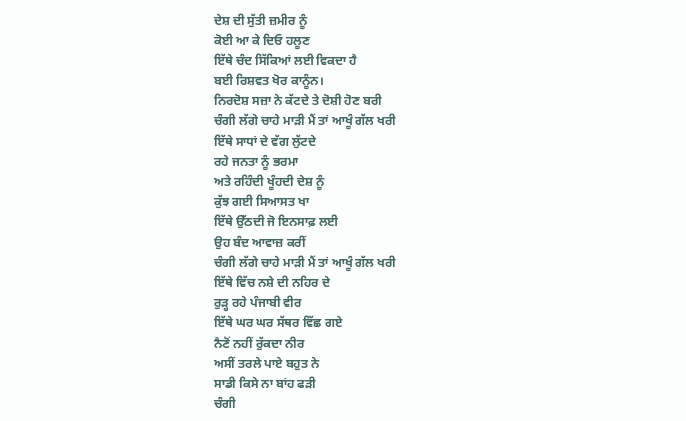ਦੇਸ਼ ਦੀ ਸੁੱਤੀ ਜ਼ਮੀਰ ਨੂੰ
ਕੋਈ ਆ ਕੇ ਦਿਓ ਹਲੂਣ
ਇੱਥੇ ਚੰਦ ਸਿੱਕਿਆਂ ਲਈ ਵਿਕਦਾ ਹੈ
ਬਈ ਰਿਸ਼ਵਤ ਖੋਰ ਕਾਨੂੰਨ।
ਨਿਰਦੋਸ਼ ਸਜ਼ਾ ਨੇ ਕੱਟਦੇ ਤੇ ਦੋਸ਼ੀ ਹੋਣ ਬਰੀ
ਚੰਗੀ ਲੱਗੇ ਚਾਹੇ ਮਾੜੀ ਮੈਂ ਤਾਂ ਆਖੂੰ ਗੱਲ ਖਰੀ
ਇੱਥੇ ਸਾਧਾਂ ਦੇ ਵੱਗ ਲੁੱਟਦੇ
ਰਹੇ ਜਨਤਾ ਨੂੰ ਭਰਮਾ
ਅਤੇ ਰਹਿੰਦੀ ਖੂੰਹਦੀ ਦੇਸ਼ ਨੂੰ
ਕੁੱਝ ਗਈ ਸਿਆਸਤ ਖਾ
ਇੱਥੇ ਉੱਠਦੀ ਜੋ ਇਨਸਾਫ਼ ਲਈ
ਉਹ ਬੰਦ ਆਵਾਜ਼ ਕਰੀਂ
ਚੰਗੀ ਲੱਗੇ ਚਾਹੇ ਮਾੜੀ ਮੈਂ ਤਾਂ ਆਖੂੰ ਗੱਲ ਖਰੀ
ਇੱਥੇ ਵਿੱਚ ਨਸ਼ੇ ਦੀ ਨਹਿਰ ਦੇ
ਰੁੜ੍ਹ ਰਹੇ ਪੰਜਾਬੀ ਵੀਰ
ਇੱਥੇ ਘਰ ਘਰ ਸੱਥਰ ਵਿੱਛ ਗਏ
ਨੈਣੋਂ ਨਹੀਂ ਰੁੱਕਦਾ ਨੀਰ
ਅਸੀਂ ਤਰਲੇ ਪਾਏ ਬਹੁਤ ਨੇ
ਸਾਡੀ ਕਿਸੇ ਨਾ ਬਾਂਹ ਫੜੀ
ਚੰਗੀ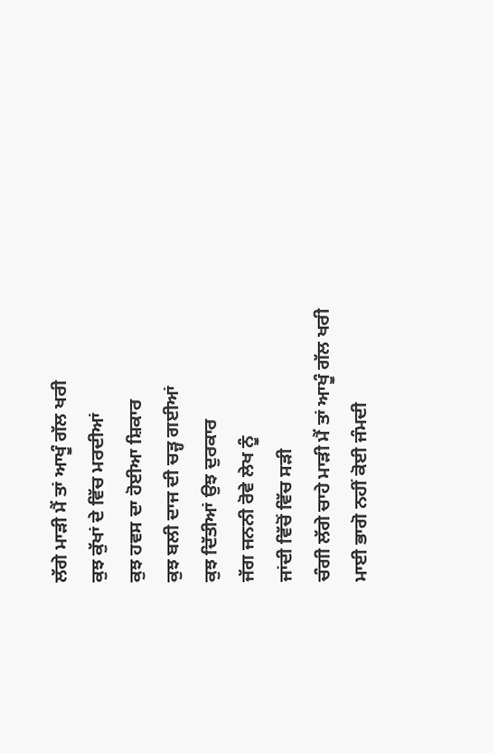ਲੱਗੇ ਮਾੜੀ ਮੈਂ ਤਾਂ ਆਖੂੰ ਗੱਲ ਖਰੀ
ਕੁਝ ਕੁੱਖਾਂ ਦੇ ਵਿੱਚ ਮਰਦੀਆਂ
ਕੁਝ ਹਵਸ ਦਾ ਹੋਈਆ ਸ਼ਿਕਾਰ
ਕੁਝ ਬਲੀ ਦਾਜ ਦੀ ਚੜ੍ਹ ਗਈਆਂ
ਕੁਝ ਦਿੱਤੀਆਂ ਉਝ ਦੁਰਕਾਰ
ਜੱਗ ਜਨਨੀ ਰੋਵੇ ਲੇਖ ਨੂੰ
ਜਾਂਦੀ ਵਿੱਚੋਂ ਵਿੱਚ ਸੜੀ
ਚੰਗੀ ਲੱਗੇ ਚਾਹੇ ਮਾੜੀ ਮੈਂ ਤਾਂ ਆਖੂੰ ਗੱਲ ਖਰੀ
ਮਾਈ ਭਾਗੋ ਨਹੀਂ ਕੋਈ ਜੰਮਦੀ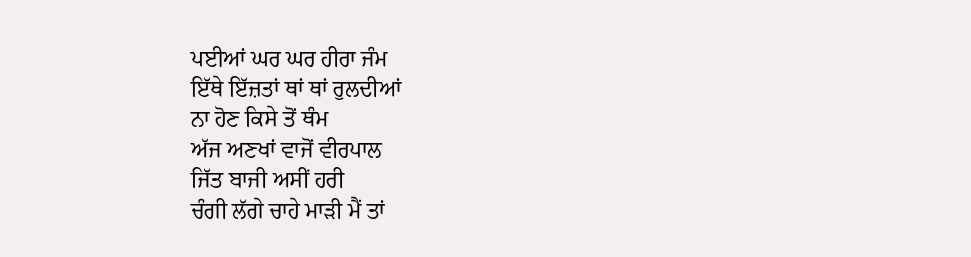ਪਈਆਂ ਘਰ ਘਰ ਹੀਰਾ ਜੰਮ
ਇੱਥੇ ਇੱਜ਼ਤਾਂ ਥਾਂ ਥਾਂ ਰੁਲਦੀਆਂ
ਨਾ ਹੋਣ ਕਿਸੇ ਤੋਂ ਥੰਮ
ਅੱਜ ਅਣਖਾਂ ਵਾਜੋਂ ਵੀਰਪਾਲ
ਜਿੱਤ ਬਾਜੀ ਅਸੀਂ ਹਰੀ
ਚੰਗੀ ਲੱਗੇ ਚਾਹੇ ਮਾੜੀ ਮੈਂ ਤਾਂ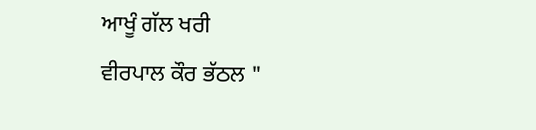ਆਖੂੰ ਗੱਲ ਖਰੀ
ਵੀਰਪਾਲ ਕੌਰ ਭੱਠਲ "